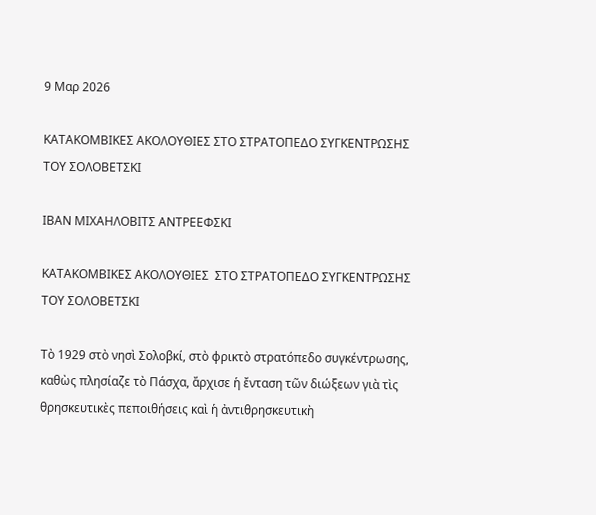9 Μαρ 2026

ΚΑΤΑΚΟΜΒΙΚΕΣ ΑΚΟΛΟΥΘΙΕΣ ΣΤΟ ΣΤΡΑΤΟΠΕΔΟ ΣΥΓΚΕΝΤΡΩΣΗΣ ΤΟΥ ΣΟΛΟΒΕΤΣΚΙ

ΙΒΑΝ ΜΙΧΑΗΛΟΒΙΤΣ ΑΝΤΡΕΕΦΣΚΙ

ΚΑΤΑΚΟΜΒΙΚΕΣ ΑΚΟΛΟΥΘΙΕΣ  ΣΤΟ ΣΤΡΑΤΟΠΕΔΟ ΣΥΓΚΕΝΤΡΩΣΗΣ ΤΟΥ ΣΟΛΟΒΕΤΣΚΙ

Τὸ 1929 στὸ νησὶ Σολοβκί, στὸ φρικτὸ στρατόπεδο συγκέντρωσης, καθὼς πλησίαζε τὸ Πάσχα, ἄρχισε ἡ ἔνταση τῶν διώξεων γιὰ τὶς θρησκευτικὲς πεποιθήσεις καὶ ἡ ἀντιθρησκευτικὴ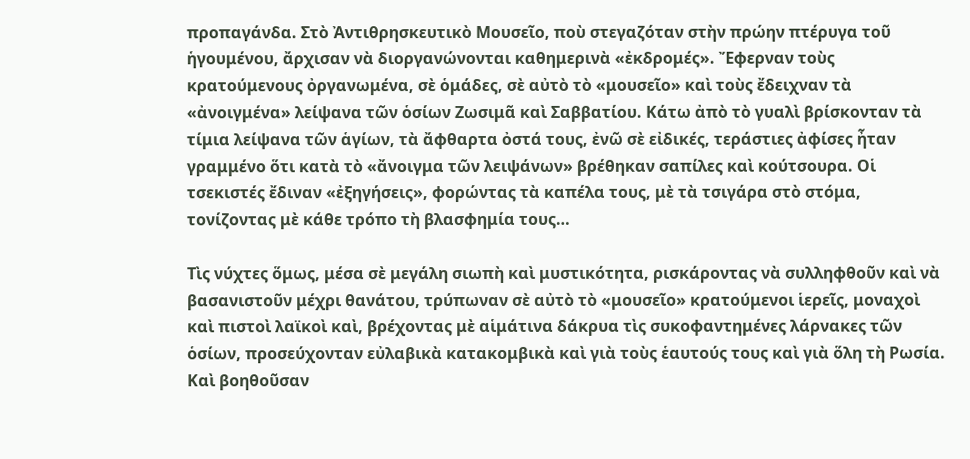προπαγάνδα. Στὸ Ἀντιθρησκευτικὸ Μουσεῖο, ποὺ στεγαζόταν στὴν πρώην πτέρυγα τοῦ ἡγουμένου, ἄρχισαν νὰ διοργανώνονται καθημερινὰ «ἐκδρομές». Ἔφερναν τοὺς κρατούμενους ὀργανωμένα, σὲ ὁμάδες, σὲ αὐτὸ τὸ «μουσεῖο» καὶ τοὺς ἔδειχναν τὰ «ἀνοιγμένα» λείψανα τῶν ὁσίων Ζωσιμᾶ καὶ Σαββατίου. Κάτω ἀπὸ τὸ γυαλὶ βρίσκονταν τὰ τίμια λείψανα τῶν ἁγίων, τὰ ἄφθαρτα ὀστά τους, ἐνῶ σὲ εἰδικές, τεράστιες ἀφίσες ἦταν γραμμένο ὅτι κατὰ τὸ «ἄνοιγμα τῶν λειψάνων» βρέθηκαν σαπίλες καὶ κούτσουρα. Οἱ τσεκιστές ἔδιναν «ἐξηγήσεις», φορώντας τὰ καπέλα τους, μὲ τὰ τσιγάρα στὸ στόμα, τονίζοντας μὲ κάθε τρόπο τὴ βλασφημία τους…

Τὶς νύχτες ὅμως, μέσα σὲ μεγάλη σιωπὴ καὶ μυστικότητα, ρισκάροντας νὰ συλληφθοῦν καὶ νὰ βασανιστοῦν μέχρι θανάτου, τρύπωναν σὲ αὐτὸ τὸ «μουσεῖο» κρατούμενοι ἱερεῖς, μοναχοὶ καὶ πιστοὶ λαϊκοὶ καὶ, βρέχοντας μὲ αἱμάτινα δάκρυα τὶς συκοφαντημένες λάρνακες τῶν ὁσίων, προσεύχονταν εὐλαβικὰ κατακομβικὰ καὶ γιὰ τοὺς ἑαυτούς τους καὶ γιὰ ὅλη τὴ Ρωσία. Καὶ βοηθοῦσαν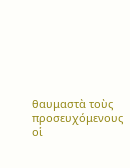θαυμαστὰ τοὺς προσευχόμενους οἱ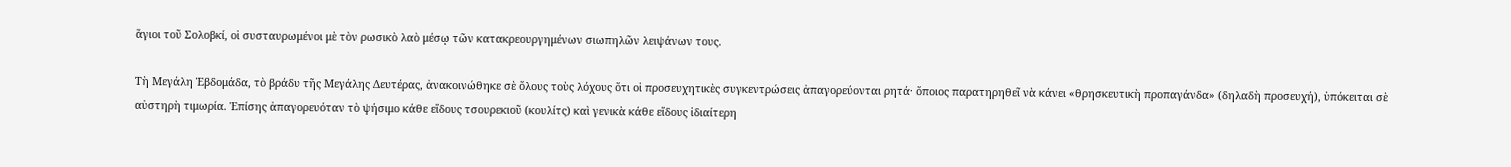ἅγιοι τοῦ Σολοβκί, οἱ συσταυρωμένοι μὲ τὸν ρωσικὸ λαὸ μέσῳ τῶν κατακρεουργημένων σιωπηλῶν λειψάνων τους.

Τὴ Μεγάλη Ἑβδομάδα, τὸ βράδυ τῆς Μεγάλης Δευτέρας, ἀνακοινώθηκε σὲ ὅλους τοὺς λόχους ὅτι οἱ προσευχητικὲς συγκεντρώσεις ἀπαγορεύονται ρητά· ὅποιος παρατηρηθεῖ νὰ κάνει «θρησκευτικὴ προπαγάνδα» (δηλαδὴ προσευχή), ὑπόκειται σὲ αὐστηρὴ τιμωρία. Ἐπίσης ἀπαγορευόταν τὸ ψήσιμο κάθε εἴδους τσουρεκιοῦ (κουλίτς) καὶ γενικὰ κάθε εἴδους ἰδιαίτερη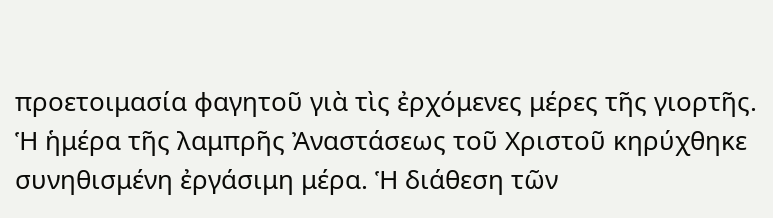προετοιμασία φαγητοῦ γιὰ τὶς ἐρχόμενες μέρες τῆς γιορτῆς. Ἡ ἡμέρα τῆς λαμπρῆς Ἀναστάσεως τοῦ Χριστοῦ κηρύχθηκε συνηθισμένη ἐργάσιμη μέρα. Ἡ διάθεση τῶν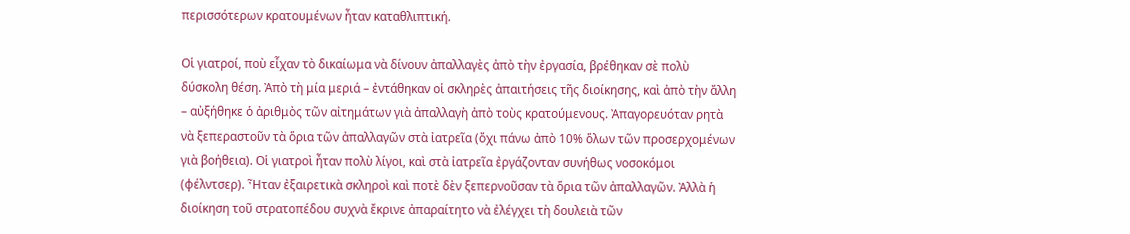περισσότερων κρατουμένων ἦταν καταθλιπτική.

Οἱ γιατροί, ποὺ εἶχαν τὸ δικαίωμα νὰ δίνουν ἀπαλλαγὲς ἀπὸ τὴν ἐργασία, βρέθηκαν σὲ πολὺ δύσκολη θέση. Ἀπὸ τὴ μία μεριά – ἐντάθηκαν οἱ σκληρὲς ἀπαιτήσεις τῆς διοίκησης, καὶ ἀπὸ τὴν ἄλλη – αὐξήθηκε ὁ ἀριθμὸς τῶν αἰτημάτων γιὰ ἀπαλλαγὴ ἀπὸ τοὺς κρατούμενους. Ἀπαγορευόταν ρητὰ νὰ ξεπεραστοῦν τὰ ὅρια τῶν ἀπαλλαγῶν στὰ ἰατρεῖα (ὄχι πάνω ἀπὸ 10% ὅλων τῶν προσερχομένων γιὰ βοήθεια). Οἱ γιατροὶ ἦταν πολὺ λίγοι, καὶ στὰ ἰατρεῖα ἐργάζονταν συνήθως νοσοκόμοι (φέλντσερ). Ἦταν ἐξαιρετικὰ σκληροὶ καὶ ποτὲ δὲν ξεπερνοῦσαν τὰ ὅρια τῶν ἀπαλλαγῶν. Ἀλλὰ ἡ διοίκηση τοῦ στρατοπέδου συχνὰ ἔκρινε ἀπαραίτητο νὰ ἐλέγχει τὴ δουλειὰ τῶν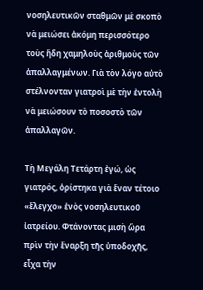νοσηλευτικῶν σταθμῶν μὲ σκοπὸ νὰ μειώσει ἀκόμη περισσότερο τοὺς ἤδη χαμηλοὺς ἀριθμοὺς τῶν ἀπαλλαγμένων. Γιὰ τὸν λόγο αὐτὸ στέλνονταν γιατροὶ μὲ τὴν ἐντολὴ νὰ μειώσουν τὸ ποσοστὸ τῶν ἀπαλλαγῶν.

Τὴ Μεγάλη Τετάρτη ἐγώ, ὡς γιατρός, ὁρίστηκα γιὰ ἕναν τέτοιο «ἔλεγχο» ἑνὸς νοσηλευτικοῦ ἰατρείου. Φτάνοντας μισὴ ὥρα πρὶν τὴν ἔναρξη τῆς ὑποδοχῆς, εἶχα τὴν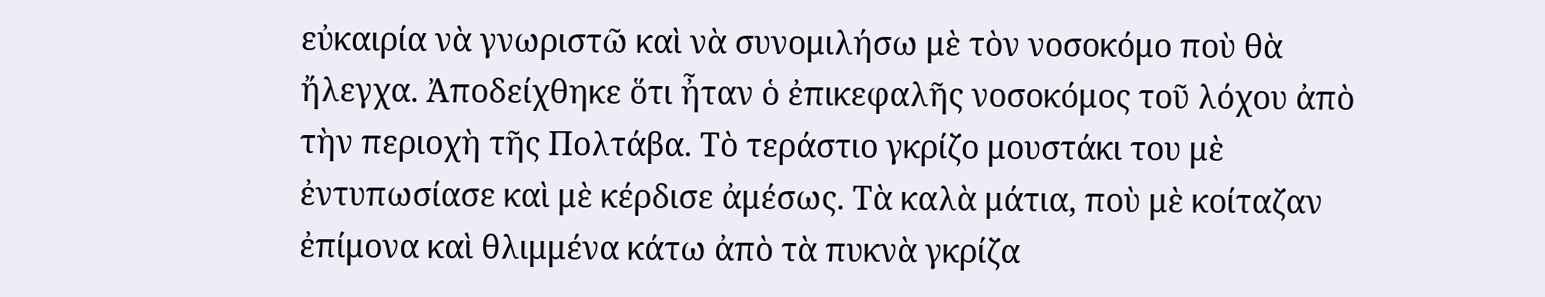εὐκαιρία νὰ γνωριστῶ καὶ νὰ συνομιλήσω μὲ τὸν νοσοκόμο ποὺ θὰ ἤλεγχα. Ἀποδείχθηκε ὅτι ἦταν ὁ ἐπικεφαλῆς νοσοκόμος τοῦ λόχου ἀπὸ τὴν περιοχὴ τῆς Πολτάβα. Τὸ τεράστιο γκρίζο μουστάκι του μὲ ἐντυπωσίασε καὶ μὲ κέρδισε ἀμέσως. Τὰ καλὰ μάτια, ποὺ μὲ κοίταζαν ἐπίμονα καὶ θλιμμένα κάτω ἀπὸ τὰ πυκνὰ γκρίζα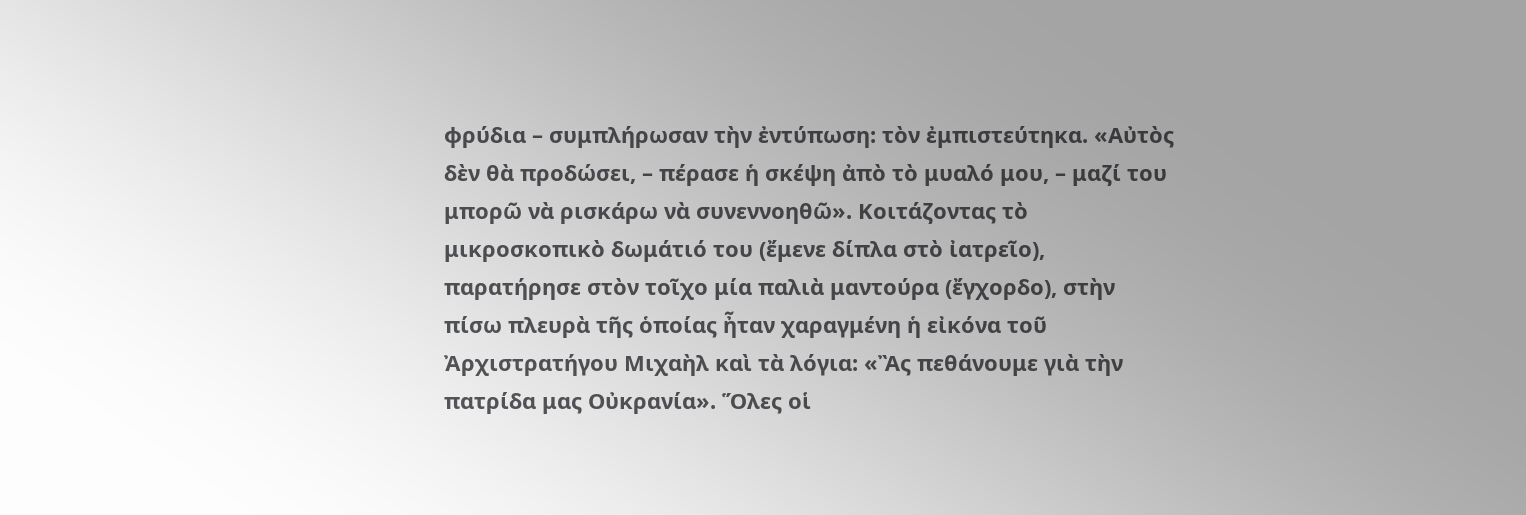φρύδια – συμπλήρωσαν τὴν ἐντύπωση: τὸν ἐμπιστεύτηκα. «Αὐτὸς δὲν θὰ προδώσει, – πέρασε ἡ σκέψη ἀπὸ τὸ μυαλό μου, – μαζί του μπορῶ νὰ ρισκάρω νὰ συνεννοηθῶ». Κοιτάζοντας τὸ μικροσκοπικὸ δωμάτιό του (ἔμενε δίπλα στὸ ἰατρεῖο), παρατήρησε στὸν τοῖχο μία παλιὰ μαντούρα (ἔγχορδο), στὴν πίσω πλευρὰ τῆς ὁποίας ἦταν χαραγμένη ἡ εἰκόνα τοῦ Ἀρχιστρατήγου Μιχαὴλ καὶ τὰ λόγια: «Ἂς πεθάνουμε γιὰ τὴν πατρίδα μας Οὐκρανία». Ὅλες οἱ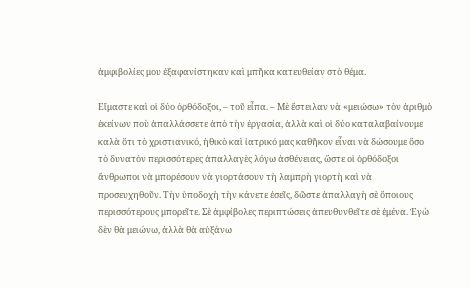ἀμφιβολίες μου ἐξαφανίστηκαν καὶ μπῆκα κατευθείαν στὸ θέμα.

Εἴμαστε καὶ οἱ δύο ὀρθόδοξοι, – τοῦ εἶπα. – Μὲ ἔστειλαν νὰ «μειώσω» τὸν ἀριθμὸ ἐκείνων ποὺ ἀπαλλάσσετε ἀπὸ τὴν ἐργασία, ἀλλὰ καὶ οἱ δύο καταλαβαίνουμε καλὰ ὅτι τὸ χριστιανικό, ἠθικὸ καὶ ἰατρικό μας καθῆκον εἶναι νὰ δώσουμε ὅσο τὸ δυνατὸν περισσότερες ἀπαλλαγὲς λόγω ἀσθένειας, ὥστε οἱ ὀρθόδοξοι ἄνθρωποι νὰ μπορέσουν νὰ γιορτάσουν τὴ λαμπρὴ γιορτὴ καὶ νὰ προσευχηθοῦν. Τὴν ὑποδοχὴ τὴν κάνετε ἐσεῖς, δῶστε ἀπαλλαγὴ σὲ ὅποιους περισσότερους μπορεῖτε. Σὲ ἀμφίβολες περιπτώσεις ἀπευθυνθεῖτε σὲ ἐμένα. Ἐγὼ δὲν θὰ μειώνω, ἀλλὰ θὰ αὐξάνω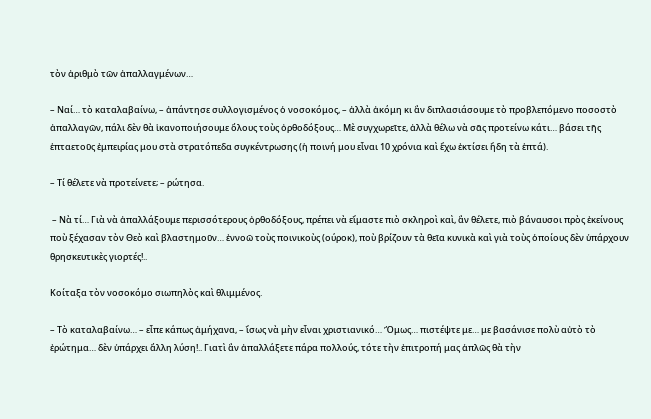τὸν ἀριθμὸ τῶν ἀπαλλαγμένων…

– Ναί… τὸ καταλαβαίνω, – ἀπάντησε συλλογισμένος ὁ νοσοκόμος, – ἀλλὰ ἀκόμη κι ἂν διπλασιάσουμε τὸ προβλεπόμενο ποσοστὸ ἀπαλλαγῶν, πάλι δὲν θὰ ἱκανοποιήσουμε ὅλους τοὺς ὀρθοδόξους… Μὲ συγχωρεῖτε, ἀλλὰ θέλω νὰ σᾶς προτείνω κάτι… βάσει τῆς ἑπταετοῦς ἐμπειρίας μου στὰ στρατόπεδα συγκέντρωσης (ἡ ποινή μου εἶναι 10 χρόνια καὶ ἔχω ἐκτίσει ἤδη τὰ ἑπτά).

– Τί θέλετε νὰ προτείνετε; – ρώτησα.

 – Νὰ τί… Γιὰ νὰ ἀπαλλάξουμε περισσότερους ὀρθοδόξους, πρέπει νὰ εἴμαστε πιὸ σκληροὶ καὶ, ἂν θέλετε, πιὸ βάναυσοι πρὸς ἐκείνους ποὺ ξέχασαν τὸν Θεὸ καὶ βλαστημοῦν… ἐννοῶ τοὺς ποινικοὺς (ούροκ), ποὺ βρίζουν τὰ θεῖα κυνικὰ καὶ γιὰ τοὺς ὁποίους δὲν ὑπάρχουν θρησκευτικὲς γιορτές!..

Κοίταξα τὸν νοσοκόμο σιωπηλὸς καὶ θλιμμένος.

– Τὸ καταλαβαίνω… – εἶπε κάπως ἀμήχανα, – ἴσως νὰ μὴν εἶναι χριστιανικό… Ὅμως… πιστέψτε με… με βασάνισε πολὺ αὐτὸ τὸ ἐρώτημα… δὲν ὑπάρχει ἄλλη λύση!.. Γιατὶ ἂν ἀπαλλάξετε πάρα πολλούς, τότε τὴν ἐπιτροπή μας ἁπλῶς θὰ τὴν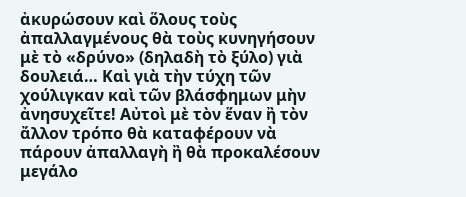ἀκυρώσουν καὶ ὅλους τοὺς ἀπαλλαγμένους θὰ τοὺς κυνηγήσουν μὲ τὸ «δρύνο» (δηλαδὴ τὸ ξύλο) γιὰ δουλειά… Καὶ γιὰ τὴν τύχη τῶν χούλιγκαν καὶ τῶν βλάσφημων μὴν ἀνησυχεῖτε! Αὐτοὶ μὲ τὸν ἕναν ἢ τὸν ἄλλον τρόπο θὰ καταφέρουν νὰ πάρουν ἀπαλλαγὴ ἢ θὰ προκαλέσουν μεγάλο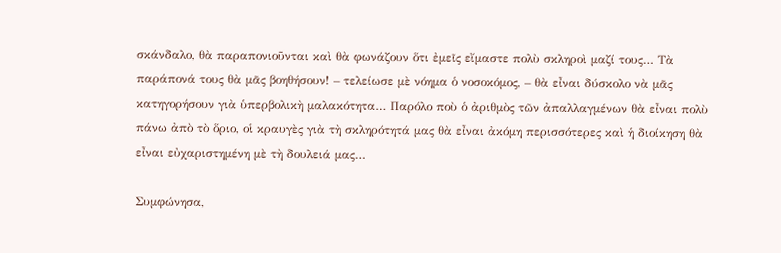σκάνδαλο, θὰ παραπονιοῦνται καὶ θὰ φωνάζουν ὅτι ἐμεῖς εἴμαστε πολὺ σκληροὶ μαζί τους… Τὰ παράπονά τους θὰ μᾶς βοηθήσουν! – τελείωσε μὲ νόημα ὁ νοσοκόμος, – θὰ εἶναι δύσκολο νὰ μᾶς κατηγορήσουν γιὰ ὑπερβολικὴ μαλακότητα… Παρόλο ποὺ ὁ ἀριθμὸς τῶν ἀπαλλαγμένων θὰ εἶναι πολὺ πάνω ἀπὸ τὸ ὅριο, οἱ κραυγὲς γιὰ τὴ σκληρότητά μας θὰ εἶναι ἀκόμη περισσότερες καὶ ἡ διοίκηση θὰ εἶναι εὐχαριστημένη μὲ τὴ δουλειά μας…

Συμφώνησα,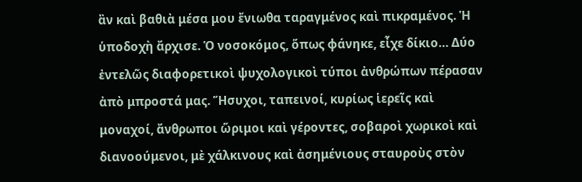ἂν καὶ βαθιὰ μέσα μου ἔνιωθα ταραγμένος καὶ πικραμένος. Ἡ ὑποδοχὴ ἄρχισε. Ὁ νοσοκόμος, ὅπως φάνηκε, εἶχε δίκιο… Δύο ἐντελῶς διαφορετικοὶ ψυχολογικοὶ τύποι ἀνθρώπων πέρασαν ἀπὸ μπροστά μας. Ἥσυχοι, ταπεινοί, κυρίως ἱερεῖς καὶ μοναχοί, ἄνθρωποι ὥριμοι καὶ γέροντες, σοβαροὶ χωρικοὶ καὶ διανοούμενοι, μὲ χάλκινους καὶ ἀσημένιους σταυροὺς στὸν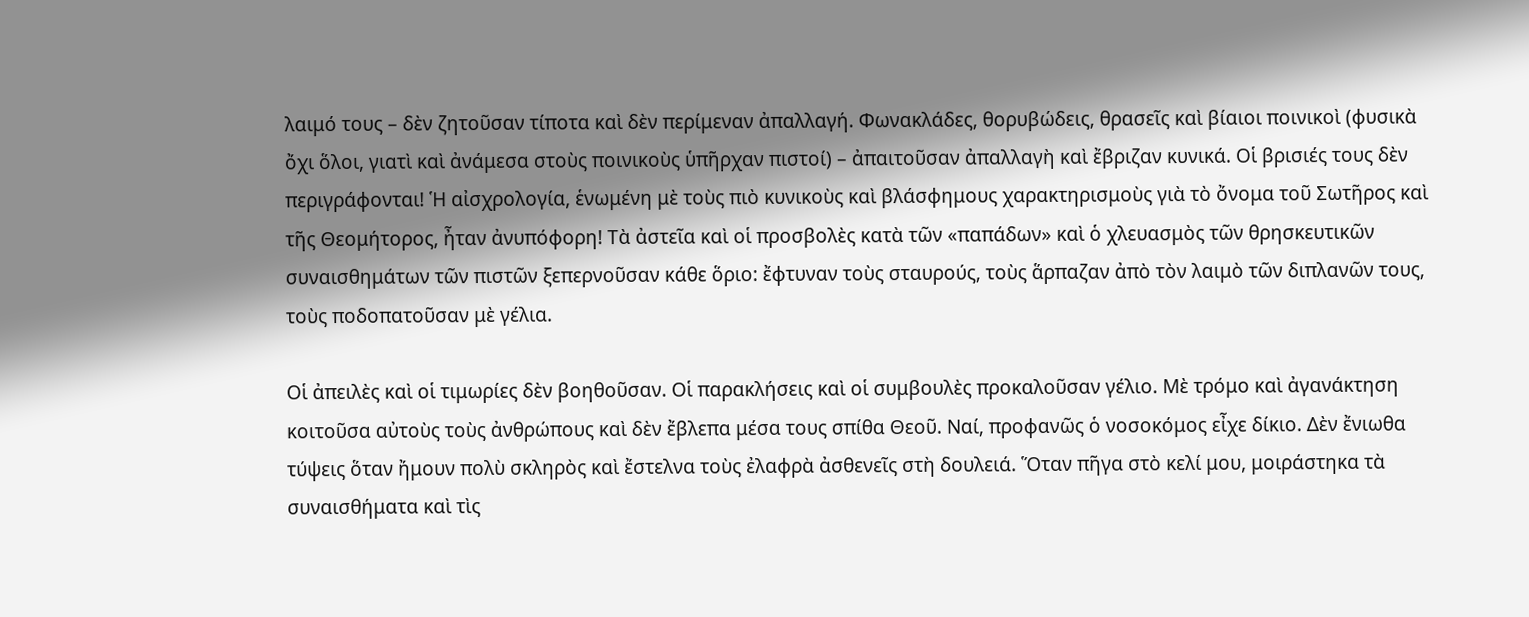λαιμό τους – δὲν ζητοῦσαν τίποτα καὶ δὲν περίμεναν ἀπαλλαγή. Φωνακλάδες, θορυβώδεις, θρασεῖς καὶ βίαιοι ποινικοὶ (φυσικὰ ὄχι ὅλοι, γιατὶ καὶ ἀνάμεσα στοὺς ποινικοὺς ὑπῆρχαν πιστοί) – ἀπαιτοῦσαν ἀπαλλαγὴ καὶ ἔβριζαν κυνικά. Οἱ βρισιές τους δὲν περιγράφονται! Ἡ αἰσχρολογία, ἑνωμένη μὲ τοὺς πιὸ κυνικοὺς καὶ βλάσφημους χαρακτηρισμοὺς γιὰ τὸ ὄνομα τοῦ Σωτῆρος καὶ τῆς Θεομήτορος, ἦταν ἀνυπόφορη! Τὰ ἀστεῖα καὶ οἱ προσβολὲς κατὰ τῶν «παπάδων» καὶ ὁ χλευασμὸς τῶν θρησκευτικῶν συναισθημάτων τῶν πιστῶν ξεπερνοῦσαν κάθε ὅριο: ἔφτυναν τοὺς σταυρούς, τοὺς ἅρπαζαν ἀπὸ τὸν λαιμὸ τῶν διπλανῶν τους, τοὺς ποδοπατοῦσαν μὲ γέλια.

Οἱ ἀπειλὲς καὶ οἱ τιμωρίες δὲν βοηθοῦσαν. Οἱ παρακλήσεις καὶ οἱ συμβουλὲς προκαλοῦσαν γέλιο. Μὲ τρόμο καὶ ἀγανάκτηση κοιτοῦσα αὐτοὺς τοὺς ἀνθρώπους καὶ δὲν ἔβλεπα μέσα τους σπίθα Θεοῦ. Ναί, προφανῶς ὁ νοσοκόμος εἶχε δίκιο. Δὲν ἔνιωθα τύψεις ὅταν ἤμουν πολὺ σκληρὸς καὶ ἔστελνα τοὺς ἐλαφρὰ ἀσθενεῖς στὴ δουλειά. Ὅταν πῆγα στὸ κελί μου, μοιράστηκα τὰ συναισθήματα καὶ τὶς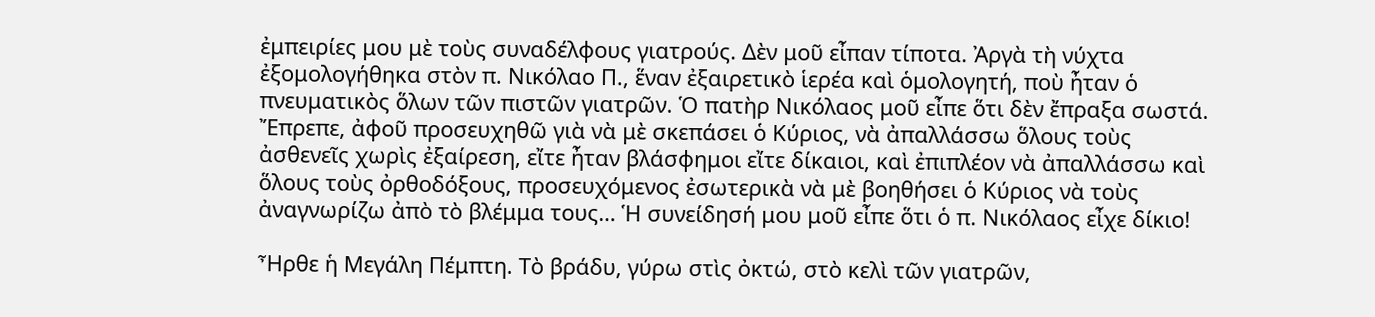ἐμπειρίες μου μὲ τοὺς συναδέλφους γιατρούς. Δὲν μοῦ εἶπαν τίποτα. Ἀργὰ τὴ νύχτα ἐξομολογήθηκα στὸν π. Νικόλαο Π., ἕναν ἐξαιρετικὸ ἱερέα καὶ ὁμολογητή, ποὺ ἦταν ὁ πνευματικὸς ὅλων τῶν πιστῶν γιατρῶν. Ὁ πατὴρ Νικόλαος μοῦ εἶπε ὅτι δὲν ἔπραξα σωστά. Ἔπρεπε, ἀφοῦ προσευχηθῶ γιὰ νὰ μὲ σκεπάσει ὁ Κύριος, νὰ ἀπαλλάσσω ὅλους τοὺς ἀσθενεῖς χωρὶς ἐξαίρεση, εἴτε ἦταν βλάσφημοι εἴτε δίκαιοι, καὶ ἐπιπλέον νὰ ἀπαλλάσσω καὶ ὅλους τοὺς ὀρθοδόξους, προσευχόμενος ἐσωτερικὰ νὰ μὲ βοηθήσει ὁ Κύριος νὰ τοὺς ἀναγνωρίζω ἀπὸ τὸ βλέμμα τους… Ἡ συνείδησή μου μοῦ εἶπε ὅτι ὁ π. Νικόλαος εἶχε δίκιο!

Ἦρθε ἡ Μεγάλη Πέμπτη. Τὸ βράδυ, γύρω στὶς ὀκτώ, στὸ κελὶ τῶν γιατρῶν,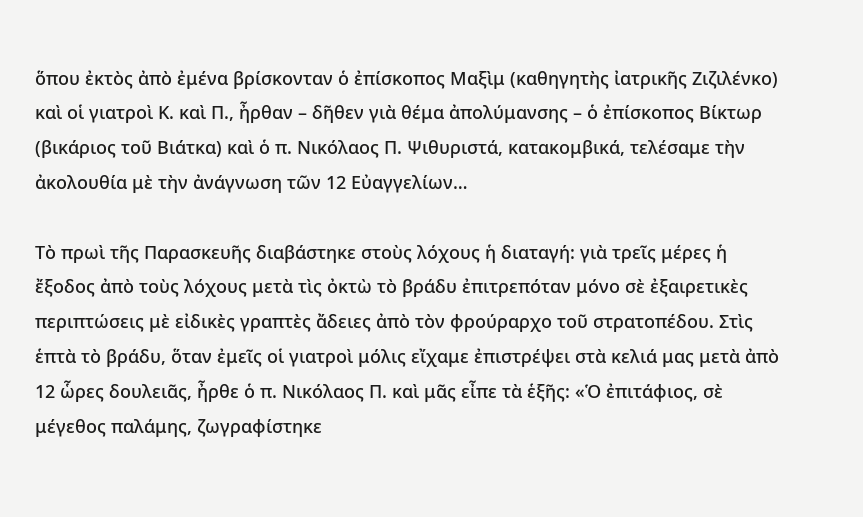ὅπου ἐκτὸς ἀπὸ ἐμένα βρίσκονταν ὁ ἐπίσκοπος Μαξὶμ (καθηγητὴς ἰατρικῆς Ζιζιλένκο) καὶ οἱ γιατροὶ Κ. καὶ Π., ἦρθαν – δῆθεν γιὰ θέμα ἀπολύμανσης – ὁ ἐπίσκοπος Βίκτωρ (βικάριος τοῦ Βιάτκα) καὶ ὁ π. Νικόλαος Π. Ψιθυριστά, κατακομβικά, τελέσαμε τὴν ἀκολουθία μὲ τὴν ἀνάγνωση τῶν 12 Εὐαγγελίων…

Τὸ πρωὶ τῆς Παρασκευῆς διαβάστηκε στοὺς λόχους ἡ διαταγή: γιὰ τρεῖς μέρες ἡ ἔξοδος ἀπὸ τοὺς λόχους μετὰ τὶς ὀκτὼ τὸ βράδυ ἐπιτρεπόταν μόνο σὲ ἐξαιρετικὲς περιπτώσεις μὲ εἰδικὲς γραπτὲς ἄδειες ἀπὸ τὸν φρούραρχο τοῦ στρατοπέδου. Στὶς ἑπτὰ τὸ βράδυ, ὅταν ἐμεῖς οἱ γιατροὶ μόλις εἴχαμε ἐπιστρέψει στὰ κελιά μας μετὰ ἀπὸ 12 ὧρες δουλειᾶς, ἦρθε ὁ π. Νικόλαος Π. καὶ μᾶς εἶπε τὰ ἑξῆς: «Ὁ ἐπιτάφιος, σὲ μέγεθος παλάμης, ζωγραφίστηκε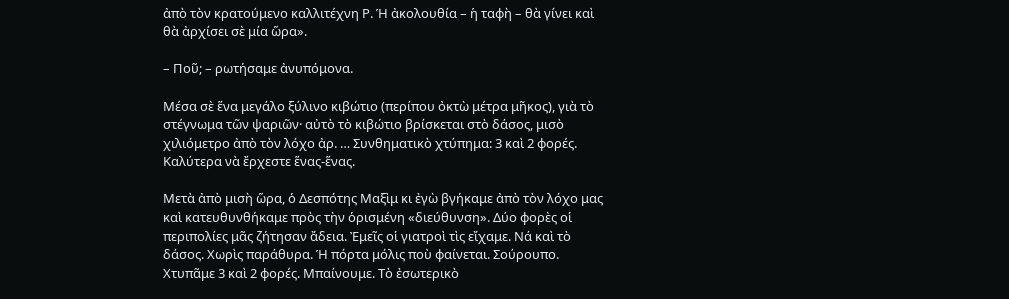ἀπὸ τὸν κρατούμενο καλλιτέχνη Ρ. Ἡ ἀκολουθία – ἡ ταφὴ – θὰ γίνει καὶ θὰ ἀρχίσει σὲ μία ὥρα».

– Ποῦ; – ρωτήσαμε ἀνυπόμονα.

Μέσα σὲ ἕνα μεγάλο ξύλινο κιβώτιο (περίπου ὀκτὼ μέτρα μῆκος), γιὰ τὸ στέγνωμα τῶν ψαριῶν· αὐτὸ τὸ κιβώτιο βρίσκεται στὸ δάσος, μισὸ χιλιόμετρο ἀπὸ τὸν λόχο ἀρ. … Συνθηματικὸ χτύπημα: 3 καὶ 2 φορές. Καλύτερα νὰ ἔρχεστε ἕνας-ἕνας.

Μετὰ ἀπὸ μισὴ ὥρα, ὁ Δεσπότης Μαξὶμ κι ἐγὼ βγήκαμε ἀπὸ τὸν λόχο μας καὶ κατευθυνθήκαμε πρὸς τὴν ὁρισμένη «διεύθυνση». Δύο φορὲς οἱ περιπολίες μᾶς ζήτησαν ἄδεια. Ἐμεῖς οἱ γιατροὶ τὶς εἴχαμε. Νά καὶ τὸ δάσος. Χωρὶς παράθυρα. Ἡ πόρτα μόλις ποὺ φαίνεται. Σούρουπο. Χτυπᾶμε 3 καὶ 2 φορές. Μπαίνουμε. Τὸ ἐσωτερικὸ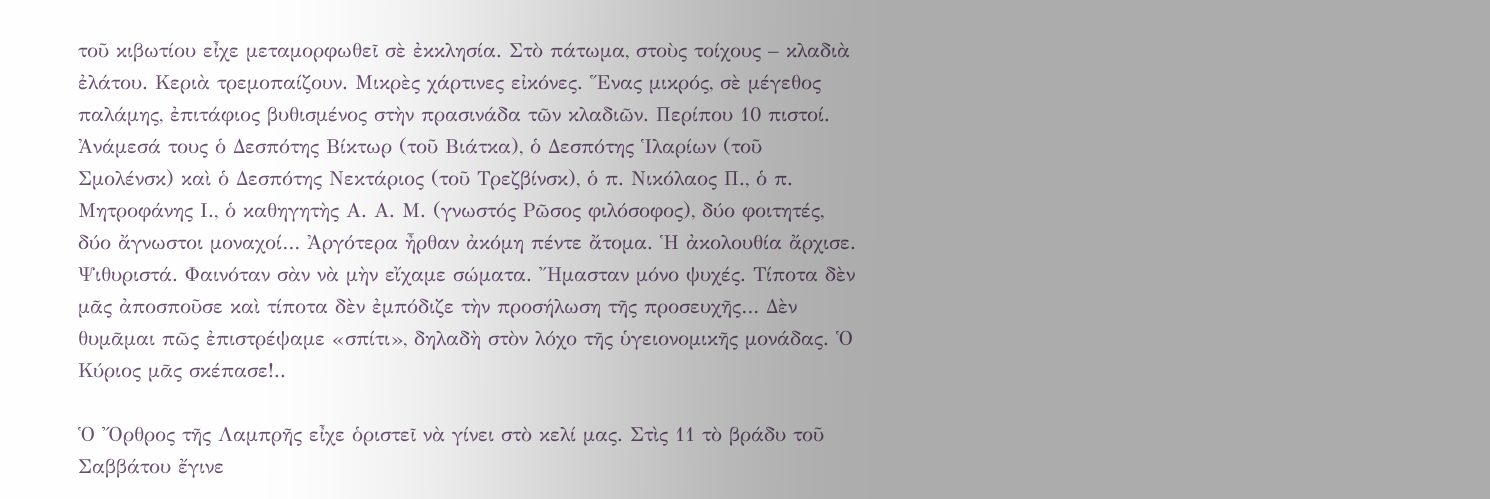τοῦ κιβωτίου εἶχε μεταμορφωθεῖ σὲ ἐκκλησία. Στὸ πάτωμα, στοὺς τοίχους – κλαδιὰ ἐλάτου. Κεριὰ τρεμοπαίζουν. Μικρὲς χάρτινες εἰκόνες. Ἕνας μικρός, σὲ μέγεθος παλάμης, ἐπιτάφιος βυθισμένος στὴν πρασινάδα τῶν κλαδιῶν. Περίπου 10 πιστοί. Ἀνάμεσά τους ὁ Δεσπότης Βίκτωρ (τοῦ Βιάτκα), ὁ Δεσπότης Ἱλαρίων (τοῦ Σμολένσκ) καὶ ὁ Δεσπότης Νεκτάριος (τοῦ Τρεζβίνσκ), ὁ π. Νικόλαος Π., ὁ π. Μητροφάνης Ι., ὁ καθηγητὴς Α. Α. Μ. (γνωστός Ρῶσος φιλόσοφος), δύο φοιτητές, δύο ἄγνωστοι μοναχοί… Ἀργότερα ἦρθαν ἀκόμη πέντε ἄτομα. Ἡ ἀκολουθία ἄρχισε. Ψιθυριστά. Φαινόταν σὰν νὰ μὴν εἴχαμε σώματα. Ἤμασταν μόνο ψυχές. Τίποτα δὲν μᾶς ἀποσποῦσε καὶ τίποτα δὲν ἐμπόδιζε τὴν προσήλωση τῆς προσευχῆς… Δὲν θυμᾶμαι πῶς ἐπιστρέψαμε «σπίτι», δηλαδὴ στὸν λόχο τῆς ὑγειονομικῆς μονάδας. Ὁ Κύριος μᾶς σκέπασε!..

Ὁ Ὄρθρος τῆς Λαμπρῆς εἶχε ὁριστεῖ νὰ γίνει στὸ κελί μας. Στὶς 11 τὸ βράδυ τοῦ Σαββάτου ἔγινε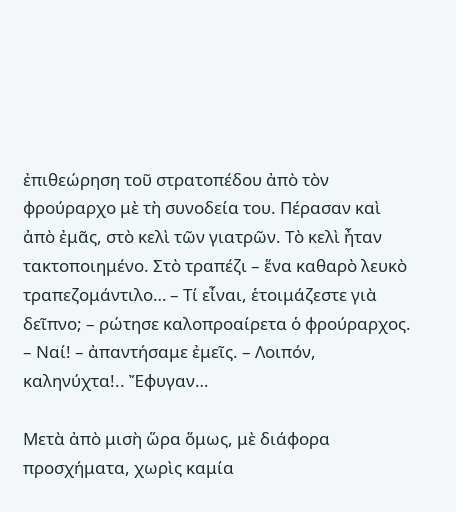ἐπιθεώρηση τοῦ στρατοπέδου ἀπὸ τὸν φρούραρχο μὲ τὴ συνοδεία του. Πέρασαν καὶ ἀπὸ ἐμᾶς, στὸ κελὶ τῶν γιατρῶν. Τὸ κελὶ ἦταν τακτοποιημένο. Στὸ τραπέζι – ἕνα καθαρὸ λευκὸ τραπεζομάντιλο… – Τί εἶναι, ἑτοιμάζεστε γιὰ δεῖπνο; – ρώτησε καλοπροαίρετα ὁ φρούραρχος. – Ναί! – ἀπαντήσαμε ἐμεῖς. – Λοιπόν, καληνύχτα!.. Ἔφυγαν…

Μετὰ ἀπὸ μισὴ ὥρα ὅμως, μὲ διάφορα προσχήματα, χωρὶς καμία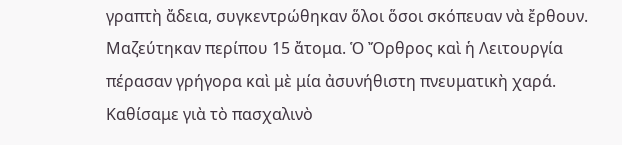γραπτὴ ἄδεια, συγκεντρώθηκαν ὅλοι ὅσοι σκόπευαν νὰ ἔρθουν. Μαζεύτηκαν περίπου 15 ἄτομα. Ὁ Ὄρθρος καὶ ἡ Λειτουργία πέρασαν γρήγορα καὶ μὲ μία ἀσυνήθιστη πνευματικὴ χαρά. Καθίσαμε γιὰ τὸ πασχαλινὸ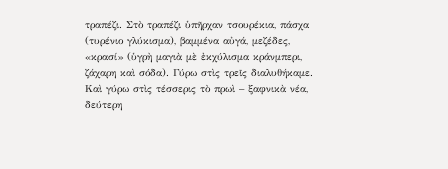τραπέζι. Στὸ τραπέζι ὑπῆρχαν τσουρέκια, πάσχα (τυρένιο γλύκισμα), βαμμένα αὐγά, μεζέδες, «κρασί» (ὑγρὴ μαγιὰ μὲ ἐκχύλισμα κράνμπερι, ζάχαρη καὶ σόδα). Γύρω στὶς τρεῖς διαλυθήκαμε. Καὶ γύρω στὶς τέσσερις τὸ πρωὶ – ξαφνικὰ νέα, δεύτερη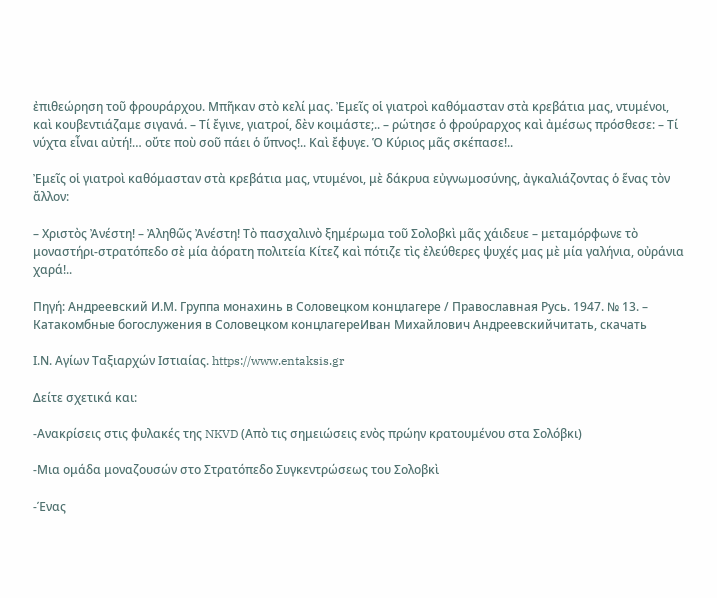ἐπιθεώρηση τοῦ φρουράρχου. Μπῆκαν στὸ κελί μας. Ἐμεῖς οἱ γιατροὶ καθόμασταν στὰ κρεβάτια μας, ντυμένοι, καὶ κουβεντιάζαμε σιγανά. – Τί ἔγινε, γιατροί, δὲν κοιμάστε;.. – ρώτησε ὁ φρούραρχος καὶ ἀμέσως πρόσθεσε: – Τί νύχτα εἶναι αὐτή!… οὔτε ποὺ σοῦ πάει ὁ ὕπνος!.. Καὶ ἔφυγε. Ὁ Κύριος μᾶς σκέπασε!..

Ἐμεῖς οἱ γιατροὶ καθόμασταν στὰ κρεβάτια μας, ντυμένοι, μὲ δάκρυα εὐγνωμοσύνης, ἀγκαλιάζοντας ὁ ἕνας τὸν ἄλλον:

– Χριστὸς Ἀνέστη! – Ἀληθῶς Ἀνέστη! Τὸ πασχαλινὸ ξημέρωμα τοῦ Σολοβκὶ μᾶς χάιδευε – μεταμόρφωνε τὸ μοναστήρι-στρατόπεδο σὲ μία ἀόρατη πολιτεία Κίτεζ καὶ πότιζε τὶς ἐλεύθερες ψυχές μας μὲ μία γαλήνια, οὐράνια χαρά!..

Πηγή: Андреевский И.М. Группа монахинь в Соловецком концлагере / Православная Русь. 1947. № 13. – Катакомбные богослужения в Соловецком концлагереИван Михайлович Андреевскийчитать, скачать

Ι.Ν. Αγίων Ταξιαρχών Ιστιαίας. https://www.entaksis.gr

Δείτε σχετικά και:

-Ανακρίσεις στις φυλακές της NKVD (Απὸ τις σημειώσεις ενὸς πρώην κρατουμένου στα Σολόβκι)

-Μια ομάδα μοναζουσών στο Στρατόπεδο Συγκεντρώσεως του Σολοβκὶ

-Ένας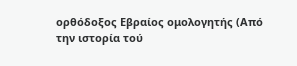ορθόδοξος Εβραίος ομολογητής (Από την ιστορία τού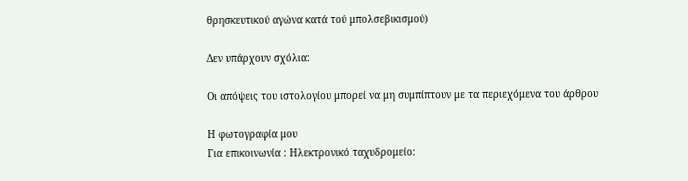θρησκευτικού αγώνα κατά τού μπολσεβικισμού)

Δεν υπάρχουν σχόλια:

Oι απόψεις του ιστολογίου μπορεί να μη συμπίπτουν με τα περιεχόμενα του άρθρου

Η φωτογραφία μου
Για επικοινωνία : Ηλεκτρονικό ταχυδρομείο: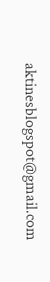aktinesblogspot@gmail.com